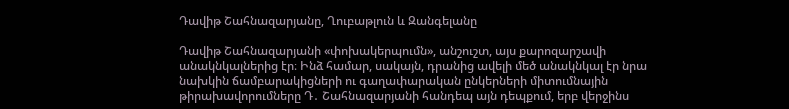Դավիթ Շահնազարյանը, Ղուբաթլուն և Զանգելանը

Դավիթ Շահնազարյանի «փոխակերպումն», անշուշտ, այս քարոզարշավի անակնկալներից էր։ Ինձ համար, սակայն, դրանից ավելի մեծ անակնկալ էր նրա նախկին ճամբարակիցների ու գաղափարական ընկերների միտումնային թիրախավորումները Դ․ Շահնազարյանի հանդեպ այն դեպքում, երբ վերջինս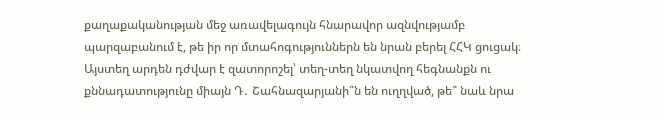քաղաքականության մեջ առավելագույն հնարավոր ազնվությամբ պարզաբանում է, թե իր որ մտահոգություններն են նրան բերել ՀՀԿ ցուցակ։ Այստեղ արդեն դժվար է զատորոշել՝ տեղ-տեղ նկատվող հեգնանքն ու քննադատությունը միայն Դ․ Շահնազարյանի՞ն են ուղղված, թե՞ նաև նրա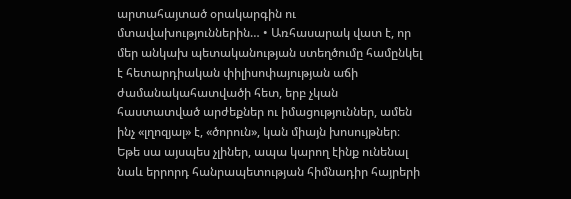արտահայտած օրակարգին ու մտավախություններին… • Առհասարակ վատ է, որ մեր անկախ պետականության ստեղծումը համընկել է հետարդիական փիլիսոփայության աճի ժամանակահատվածի հետ, երբ չկան հաստատված արժեքներ ու իմացություններ, ամեն ինչ «լղոզյալ» է, «ծորուն», կան միայն խոսույթներ։ Եթե սա այսպես չլիներ, ապա կարող էինք ունենալ նաև երրորդ հանրապետության հիմնադիր հայրերի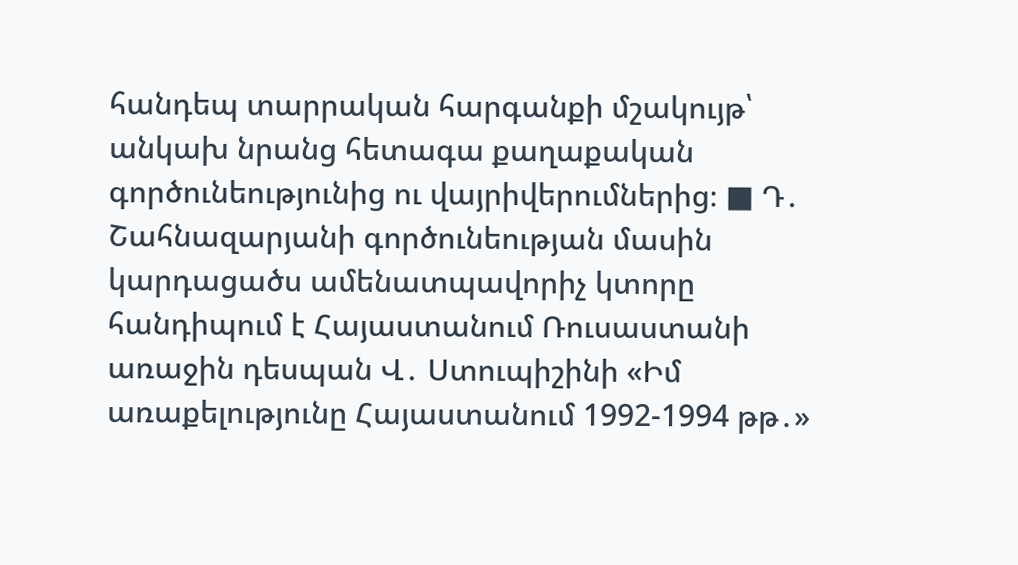հանդեպ տարրական հարգանքի մշակույթ՝ անկախ նրանց հետագա քաղաքական գործունեությունից ու վայրիվերումներից։ ■ Դ․ Շահնազարյանի գործունեության մասին կարդացածս ամենատպավորիչ կտորը հանդիպում է Հայաստանում Ռուսաստանի առաջին դեսպան Վ․ Ստուպիշինի «Իմ առաքելությունը Հայաստանում 1992-1994 թթ․»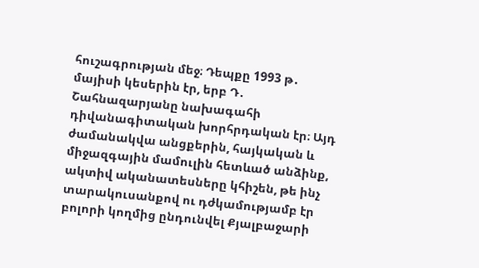հուշագրության մեջ։ Դեպքը 1993 թ․ մայիսի կեսերին էր, երբ Դ․ Շահնազարյանը նախագահի դիվանագիտական խորհրդական էր։ Այդ ժամանակվա անցքերին, հայկական և միջազգային մամուլին հետևած անձինք, ակտիվ ականատեսները կհիշեն, թե ինչ տարակուսանքով ու դժկամությամբ էր բոլորի կողմից ընդունվել Քյալբաջարի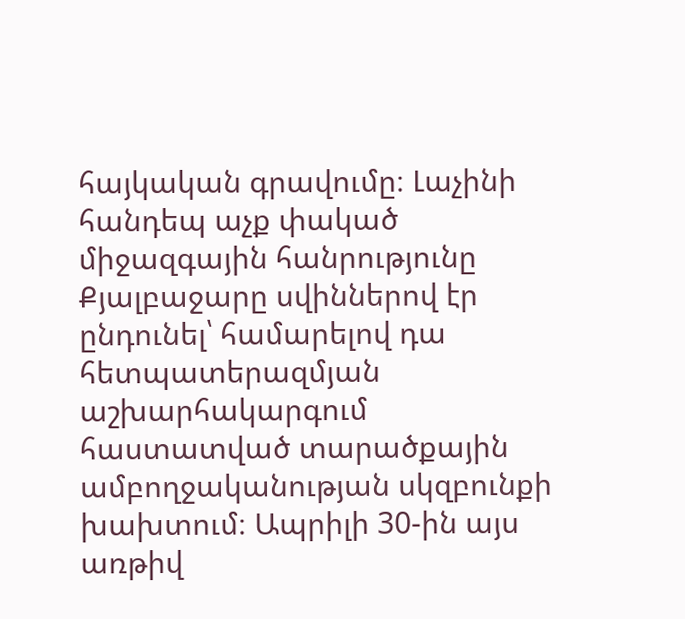հայկական գրավումը։ Լաչինի հանդեպ աչք փակած միջազգային հանրությունը Քյալբաջարը սվիններով էր ընդունել՝ համարելով դա հետպատերազմյան աշխարհակարգում հաստատված տարածքային ամբողջականության սկզբունքի խախտում։ Ապրիլի 30-ին այս առթիվ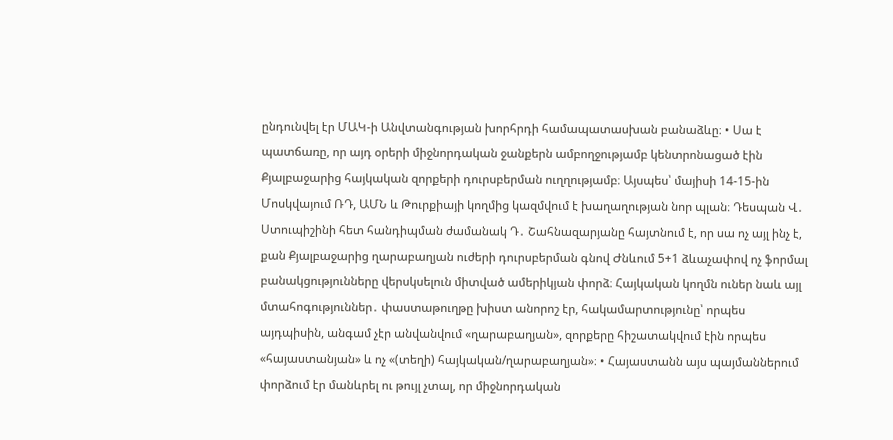ընդունվել էր ՄԱԿ-ի Անվտանգության խորհրդի համապատասխան բանաձևը։ • Սա է պատճառը, որ այդ օրերի միջնորդական ջանքերն ամբողջությամբ կենտրոնացած էին Քյալբաջարից հայկական զորքերի դուրսբերման ուղղությամբ։ Այսպես՝ մայիսի 14-15-ին Մոսկվայում ՌԴ, ԱՄՆ և Թուրքիայի կողմից կազմվում է խաղաղության նոր պլան։ Դեսպան Վ․ Ստուպիշինի հետ հանդիպման ժամանակ Դ․ Շահնազարյանը հայտնում է, որ սա ոչ այլ ինչ է, քան Քյալբաջարից ղարաբաղյան ուժերի դուրսբերման գնով Ժնևում 5+1 ձևաչափով ոչ ֆորմալ բանակցությունները վերսկսելուն միտված ամերիկյան փորձ։ Հայկական կողմն ուներ նաև այլ մտահոգություններ․ փաստաթուղթը խիստ անորոշ էր, հակամարտությունը՝ որպես այդպիսին, անգամ չէր անվանվում «ղարաբաղյան», զորքերը հիշատակվում էին որպես «հայաստանյան» և ոչ «(տեղի) հայկական/ղարաբաղյան»։ • Հայաստանն այս պայմաններում փորձում էր մանևրել ու թույլ չտալ, որ միջնորդական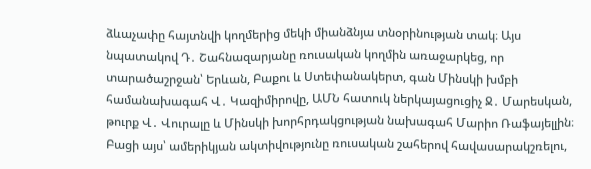ձևաչափը հայտնվի կողմերից մեկի միանձնյա տնօրինության տակ։ Այս նպատակով Դ․ Շահնազարյանը ռուսական կողմին առաջարկեց, որ տարածաշրջան՝ Երևան, Բաքու և Ստեփանակերտ, գան Մինսկի խմբի համանախագահ Վ․ Կազիմիրովը, ԱՄՆ հատուկ ներկայացուցիչ Ջ․ Մարեսկան, թուրք Վ․ Վուրալը և Մինսկի խորհրդակցության նախագահ Մարիո Ռաֆայելլին։ Բացի այս՝ ամերիկյան ակտիվությունը ռուսական շահերով հավասարակշռելու,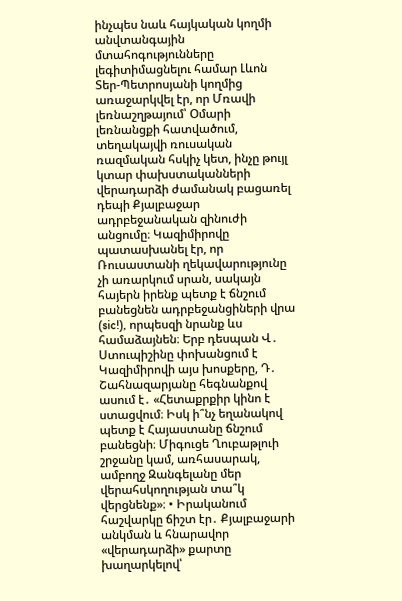ինչպես նաև հայկական կողմի անվտանգային մտահոգությունները լեգիտիմացնելու համար Լևոն Տեր-Պետրոսյանի կողմից առաջարկվել էր, որ Մռավի լեռնաշղթայում՝ Օմարի լեռնանցքի հատվածում, տեղակայվի ռուսական ռազմական հսկիչ կետ, ինչը թույլ կտար փախստականների վերադարձի ժամանակ բացառել դեպի Քյալբաջար ադրբեջանական զինուժի անցումը։ Կազիմիրովը պատասխանել էր, որ Ռուսաստանի ղեկավարությունը չի առարկում սրան, սակայն հայերն իրենք պետք է ճնշում բանեցնեն ադրբեջանցիների վրա (sic!), որպեսզի նրանք ևս համաձայնեն։ Երբ դեսպան Վ․ Ստուպիշինը փոխանցում է Կազիմիրովի այս խոսքերը, Դ․ Շահնազարյանը հեգնանքով ասում է․ «Հետաքրքիր կինո է ստացվում։ Իսկ ի՞նչ եղանակով պետք է Հայաստանը ճնշում բանեցնի։ Միգուցե Ղուբաթլուի շրջանը կամ, առհասարակ, ամբողջ Զանգելանը մեր վերահսկողության տա՞կ վերցնենք»։ • Իրականում հաշվարկը ճիշտ էր․ Քյալբաջարի անկման և հնարավոր «վերադարձի» քարտը խաղարկելով՝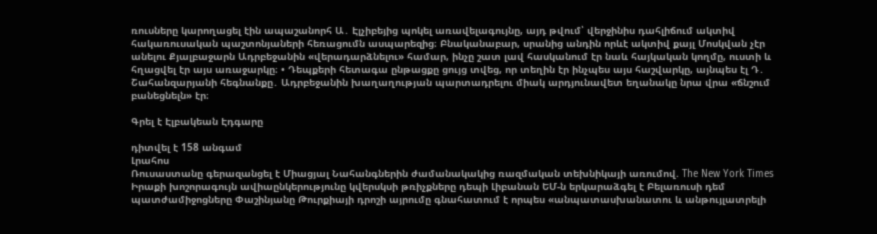ռուսները կարողացել էին ապաշանորհ Ա․ Էլչիբեյից պոկել առավելագույնը, այդ թվում՝ վերջինիս դահլիճում ակտիվ հակառուսական պաշտոնյաների հեռացումն ասպարեզից։ Բնականաբար, սրանից անդին որևէ ակտիվ քայլ Մոսկվան չէր անելու Քյալբաջարն Ադրբեջանին «վերադարձնելու» համար, ինչը շատ լավ հասկանում էր նաև հայկական կողմը, ուստի և հղացվել էր այս առաջարկը։ • Դեպքերի հետագա ընթացքը ցույց տվեց, որ տեղին էր ինչպես այս հաշվարկը, այնպես էլ Դ․ Շահանզարյանի հեգնանքը․ Ադրբեջանին խաղաղության պարտադրելու միակ արդյունավետ եղանակը նրա վրա «ճնշում բանեցնելն» էր։

Գրել է Էլբակեան Էդգարը

դիտվել է 158 անգամ
Լրահոս
Ռուսաստանը գերազանցել է Միացյալ Նահանգներին ժամանակակից ռազմական տեխնիկայի առումով. The New York Times Իրաքի խոշորագույն ավիաընկերությունը կվերսկսի թռիչքները դեպի Լիբանան ԵՄ-ն երկարաձգել է Բելառուսի դեմ պատժամիջոցները Փաշինյանը Թուրքիայի դրոշի այրումը գնահատում է որպես «անպատասխանատու և անթույլատրելի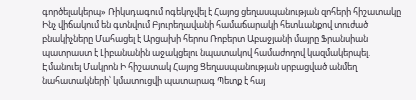գործելակերպ» Ռիկսդագում ոգեկոչվել է Հայոց ցեղասպանության զոհերի հիշատակը Ինչ վիճակում են գտնվում Բյուրեղավանի համաճարակի հետևանքով տուժած բնակիչները Մահացել է Արցախի հերոս Ռոբերտ Աբաջյանի մայրը Ֆրանսիան պատրաստ է Լիբանանին աջակցելու նպատակով համաժողով կազմակերպել. Էմանուել Մակրոն Ի հիշատակ Հայոց Ցեղասպանության սրբացված անմեղ նահատակների՝ կմատուցվի պատարագ Պետք է հայ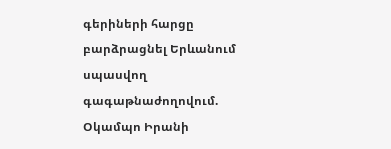գերիների հարցը բարձրացնել Երևանում սպասվող գագաթնաժողովում. Օկամպո Իրանի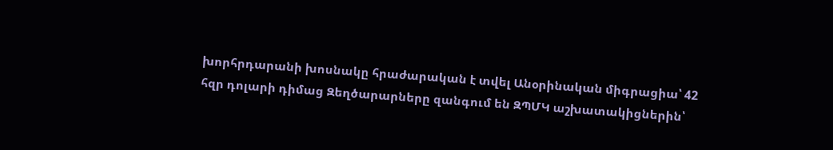խորհրդարանի խոսնակը հրաժարական է տվել Անօրինական միգրացիա՝ 42 հզր դոլարի դիմաց Զեղծարարները զանգում են ԶՊՄԿ աշխատակիցներին՝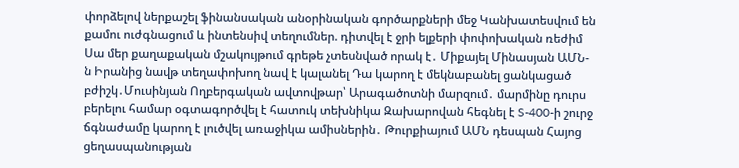փորձելով ներքաշել ֆինանսական անօրինական գործարքների մեջ Կանխատեսվում են քամու ուժգնացում և ինտենսիվ տեղումներ. դիտվել է ջրի ելքերի փոփոխական ռեժիմ Սա մեր քաղաքական մշակույթում գրեթե չտեսնված որակ է․ Միքայել Մինասյան ԱՄՆ-ն Իրանից նավթ տեղափոխող նավ է կալանել Դա կարող է մեկնաբանել ցանկացած բժիշկ․Մուսինյան Ողբերգական ավտովթար՝ Արագածոտնի մարզում․ մարմինը դուրս բերելու համար օգտագործվել է հատուկ տեխնիկա Զախարովան հեգնել է S-400-ի շուրջ ճգնաժամը կարող է լուծվել առաջիկա ամիսներին․ Թուրքիայում ԱՄՆ դեսպան Հայոց ցեղասպանության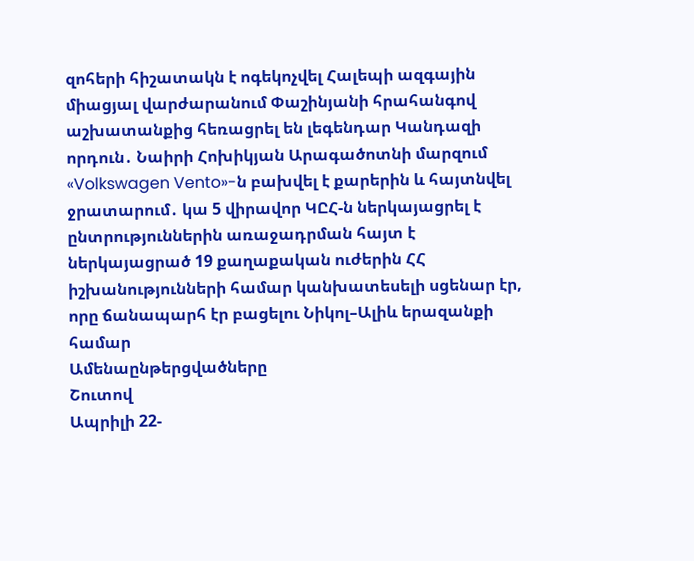զոհերի հիշատակն է ոգեկոչվել Հալեպի ազգային միացյալ վարժարանում Փաշինյանի հրահանգով աշխատանքից հեռացրել են լեգենդար Կանդազի որդուն․ Նաիրի Հոխիկյան Արագածոտնի մարզում «Volkswagen Vento»-ն բախվել է քարերին և հայտնվել ջրատարում․ կա 5 վիրավոր ԿԸՀ-ն ներկայացրել է ընտրություններին առաջադրման հայտ է ներկայացրած 19 քաղաքական ուժերին ՀՀ իշխանությունների համար կանխատեսելի սցենար էր, որը ճանապարհ էր բացելու Նիկոլ–Ալիև երազանքի համար
Ամենաընթերցվածները
Շուտով
Ապրիլի 22-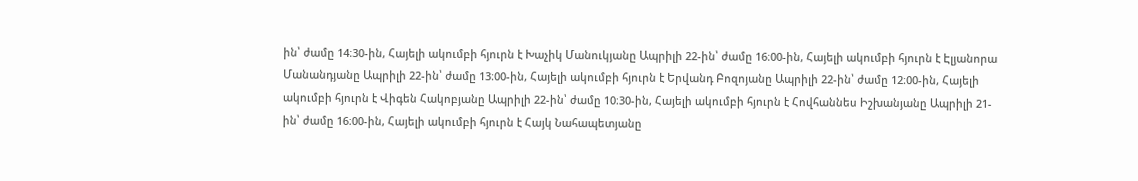ին՝ ժամը 14։30-ին, Հայելի ակումբի հյուրն է Խաչիկ Մանուկյանը Ապրիլի 22-ին՝ ժամը 16։00-ին, Հայելի ակումբի հյուրն է Էլյանորա Մանանդյանը Ապրիլի 22-ին՝ ժամը 13։00-ին, Հայելի ակումբի հյուրն է Երվանդ Բոզոյանը Ապրիլի 22-ին՝ ժամը 12։00-ին, Հայելի ակումբի հյուրն է Վիգեն Հակոբյանը Ապրիլի 22-ին՝ ժամը 10։30-ին, Հայելի ակումբի հյուրն է Հովհաննես Իշխանյանը Ապրիլի 21-ին՝ ժամը 16։00-ին, Հայելի ակումբի հյուրն է Հայկ Նահապետյանը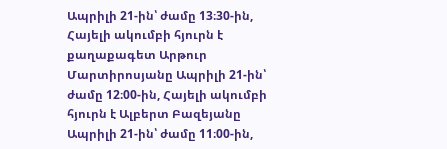Ապրիլի 21-ին՝ ժամը 13։30-ին, Հայելի ակումբի հյուրն է քաղաքագետ Արթուր Մարտիրոսյանը Ապրիլի 21-ին՝ ժամը 12։00-ին, Հայելի ակումբի հյուրն է Ալբերտ Բազեյանը Ապրիլի 21-ին՝ ժամը 11։00-ին,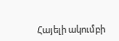Հայելի ակումբի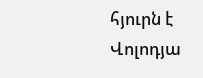հյուրն է Վոլոդյա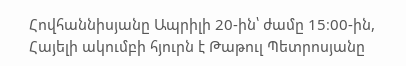Հովհաննիսյանը Ապրիլի 20-ին՝ ժամը 15։00-ին, Հայելի ակումբի հյուրն է Թաթուլ Պետրոսյանը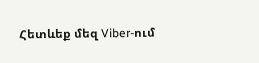Հետևեք մեզ Viber-ում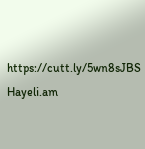https://cutt.ly/5wn8sJBS
Hayeli.am